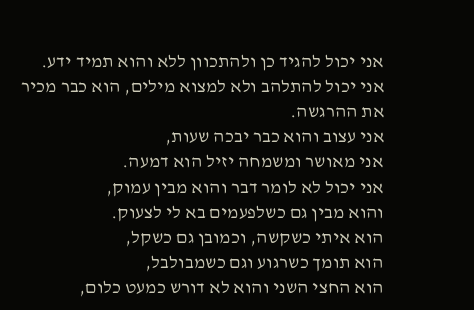אני יכול להגיד כן ולהתכוון ללא והוא תמיד ידע.
אני יכול להתלהב ולא למצוא מילים, הוא כבר מכיר את ההרגשה.
אני עצוב והוא כבר יבכה שעות,
אני מאושר ומשמחה יזיל הוא דמעה.
אני יכול לא לומר דבר והוא מבין עמוק,
והוא מבין גם כשלפעמים בא לי לצעוק.
הוא איתי כשקשה, וכמובן גם כשקל,
הוא תומך כשרגוע וגם כשמבולבל,
הוא החצי השני והוא לא דורש כמעט כלום,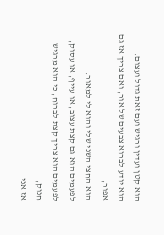הוא קטן ועדין ורגיש ועם זאת גדול ועצום.
הוא יודע לברוא צבעים של אור, ואם צריך אז גם אפור,
הוא החצי השני שלי והוא לי למאור.
לפעמים הוא גם קצת עצוב, או עייף, או עסוק,
לפעמים הוא צריך קצת לברוח, כי הוא מרגיש חנוק,
אז אני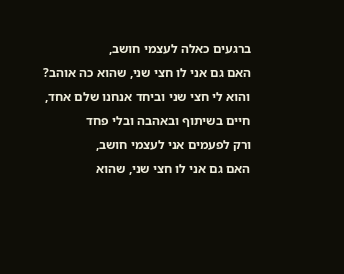ברגעים כאלה לעצמי חושב,
האם גם אני לו חצי שני, שהוא כה אוהב?
והוא לי חצי שני וביחד אנחנו שלם אחד,
חיים בשיתוף ובאהבה ובלי פחד
ורק לפעמים אני לעצמי חושב,
האם גם אני לו חצי שני, שהוא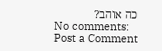כה אוהב?
No comments:
Post a Comment